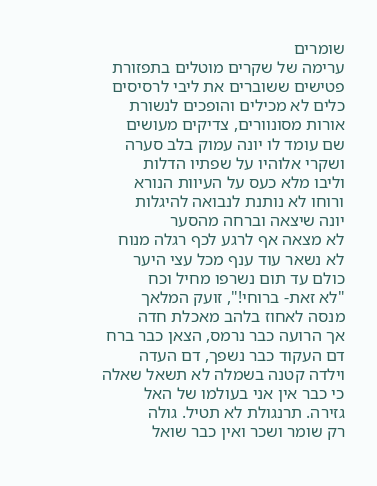שומרים
ערימה של שקרים מוטלים בתפזורת
פטישים ששוברים את ליבי לרסיסים
כלים לא מכילים והופכים לנשורת
אורות מסונוורים, צדיקים מעושים
שם עומד לו יונה עמוק בלב סערה
ושקרי אלוהיו על שפתיו הדלות
וליבו מלא כעס על העיוות הנורא
ורוחו לא נותנת לנבואה להיגלות
יונה שיצאה וברחה מהסער
לא מצאה אף לרגע לכף רגלה מנוח
לא נשאר עוד ענף מכל עצי היער
כולם עד תום נשרפו מחיל וכח
"לא זאת- ברוחי!", זועק המלאך
מנסה לאחוז בלהב מאכלת חדה
אך הרועה כבר נרמס, הצאן כבר ברח
דם העקוד כבר נשפך, דם העדה
וילדה קטנה בשמלה לא תשאל שאלה
כי כבר אין אני בעולמו של האל
גזירה. תרנגולת לא תטיל. גולה
רק שומר ושכר ואין כבר שואל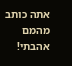אתה כותב מהמם
אהבתי!